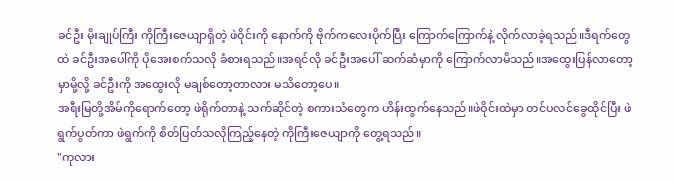ခင်ဦး မိုးချုပ်ကြီး ကိုကြီးဇေယျာရှိတဲ့ ဖဲဝိုင်းကို နောက်ကို ဗိုက်ကလေးပိုက်ပြီး ကြောက်ကြောက်နဲ့ လိုက်လာခဲ့ရသည်။ဒီရက်တွေထဲ ခင်ဦးအပေါ်ကို ပိုအေးစက်သလို ခံစားရသည်။အရင်လို ခင်ဦးအပေါ် ဆက်ဆံမှာကို ကြောက်လာမိသည်။အထွေးပြန်လာတော့မှာမို့လို့ ခင်ဦးကို အထွေးလို မချစ်တော့တာလား မသိတော့ပေ။
အရီးမြတို့အိမ်ကိုရောက်တော့ ဖဲရိုက်တာနဲ့ သက်ဆိုင်တဲ့ စကားသံတွေက ဟိန်းထွက်နေသည်။ဖဲဝိုင်းထဲမှာ တင်ပလင်ခွေထိုင်ပြီး ဖဲရွက်ပွတ်ကာ ဖဲရွက်ကို စိတ်ပြတ်သလိုကြည့်နေတဲ့ ကိုကြီးဇေယျာကို တွေ့ရသည်။
"ကုလား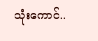သုံးကောင်..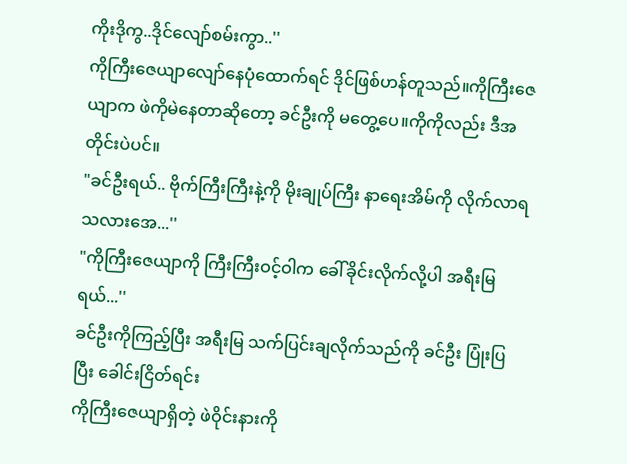ကိုးဒိုကွ..ဒိုင်လျော်စမ်းကွာ..''
ကိုကြီးဇေယျာလျော်နေပုံထောက်ရင် ဒိုင်ဖြစ်ဟန်တူသည်။ကိုကြီးဇေယျာက ဖဲကိုမဲနေတာဆိုတော့ ခင်ဦးကို မတွေ့ပေ။ကိုကိုလည်း ဒီအတိုင်းပဲပင်။
"ခင်ဦးရယ်.. ဗိုက်ကြီးကြီးနဲ့ကို မိုးချုပ်ကြီး နာရေးအိမ်ကို လိုက်လာရသလားအေ...''
"ကိုကြီးဇေယျာကို ကြီးကြီးဝင့်ဝါက ခေါ်ခိုင်းလိုက်လို့ပါ အရီးမြရယ်...''
ခင်ဦးကိုကြည့်ပြီး အရီးမြ သက်ပြင်းချလိုက်သည်ကို ခင်ဦး ပြုံးပြပြီး ခေါင်းငြိတ်ရင်း
ကိုကြီးဇေယျာရှိတဲ့ ဖဲဝိုင်းနားကို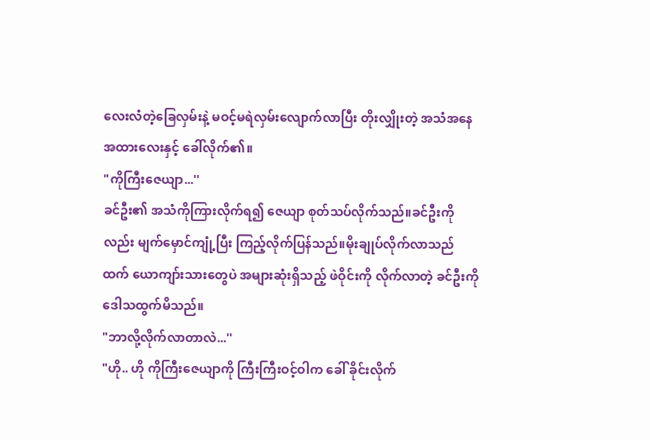လေးလံတဲ့ခြေလှမ်းနဲ့ မဝင့်မရဲလှမ်းလျောက်လာပြီး တိုးလျှိုးတဲ့ အသံအနေအထားလေးနှင့် ခေါ်လိုက်၏။
"ကိုကြီးဇေယျာ...''
ခင်ဦး၏ အသံကိုကြားလိုက်ရ၍ ဇေယျာ စုတ်သပ်လိုက်သည်။ခင်ဦးကိုလည်း မျက်မှောင်ကျုံ့ပြီး ကြည့်လိုက်ပြန်သည်။မိုးချုပ်လိုက်လာသည်ထက် ယောကျာ်းသားတွေပဲ အများဆုံးရှိသည့် ဖဲဝိုင်းကို လိုက်လာတဲ့ ခင်ဦးကို ဒေါသထွက်မိသည်။
"ဘာလို့လိုက်လာတာလဲ...''
"ဟို.. ဟို ကိုကြီးဇေယျာကို ကြီးကြီးဝင့်ဝါက ခေါ် ခိုင်းလိုက်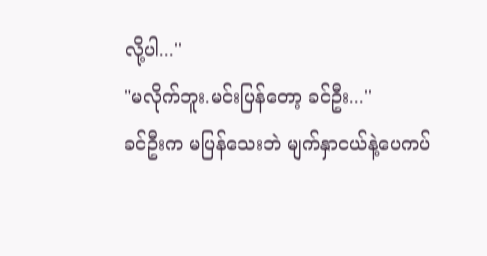လို့ပါ...''
"မလိုက်ဘူး.မင်းပြန်တော့ ခင်ဦး...''
ခင်ဦးက မပြန်သေးဘဲ မျက်နှာငယ်နဲ့ပေကပ်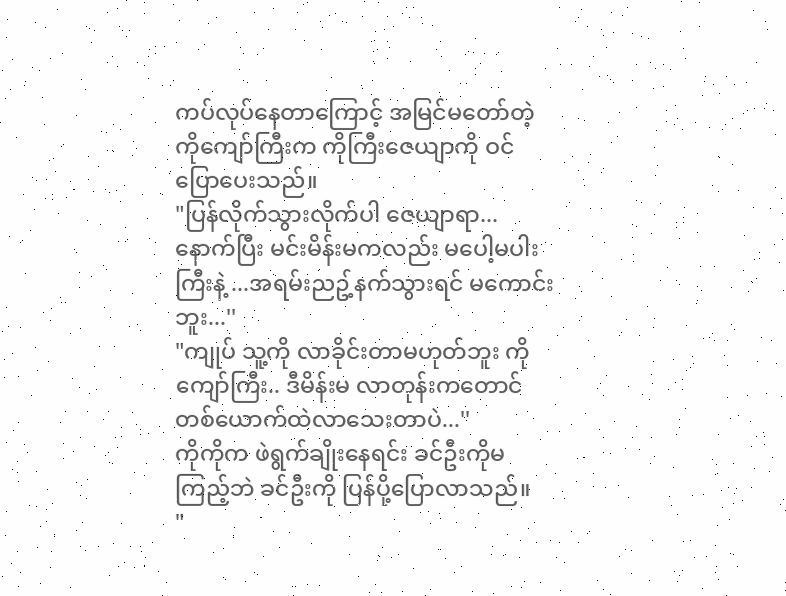ကပ်လုပ်နေတာကြောင့် အမြင်မတော်တဲ့ ကိုကျော်ကြီးက ကိုကြီးဇေယျာကို ဝင်ပြောပေးသည်။
"ပြန်လိုက်သွားလိုက်ပါ ဇေယျာရာ... နောက်ပြီး မင်းမိန်းမကလည်း မပေါ့မပါးကြီးနဲ့ ...အရမ်းညဥ့်နက်သွားရင် မကောင်းဘူး...''
"ကျုပ် သူ့ကို လာခိုင်းတာမဟုတ်ဘူး ကိုကျော်ကြီး.. ဒီမိန်းမ လာတုန်းကတောင် တစ်ယောက်ထဲလာသေးတာပဲ...''
ကိုကိုက ဖဲရွက်ချိုးနေရင်း ခင်ဦးကိုမကြည့်ဘဲ ခင်ဦးကို ပြန်ပို့ပြောလာသည်။
"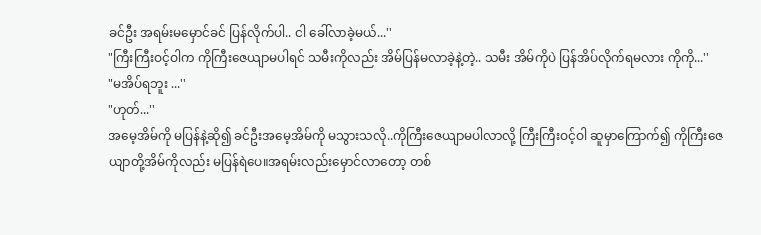ခင်ဦး အရမ်းမမှောင်ခင် ပြန်လိုက်ပါ.. ငါ ခေါ်လာခဲ့မယ်...''
"ကြီးကြီးဝင့်ဝါက ကိုကြီးဇေယျာမပါရင် သမီးကိုလည်း အိမ်ပြန်မလာခဲ့နဲ့တဲ့.. သမီး အိမ်ကိုပဲ ပြန်အိပ်လိုက်ရမလား ကိုကို...''
"မအိပ်ရဘူး ...''
"ဟုတ်...''
အမေ့အိမ်ကို မပြန်နဲ့ဆို၍ ခင်ဦးအမေ့အိမ်ကို မသွားသလို..ကိုကြီးဇေယျာမပါလာလို့ ကြီးကြီးဝင့်ဝါ ဆူမှာကြောက်၍ ကိုကြီးဇေယျာတို့အိမ်ကိုလည်း မပြန်ရဲပေ။အရမ်းလည်းမှောင်လာတော့ တစ်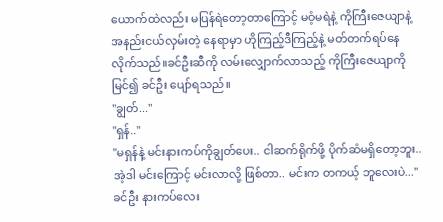ယောက်ထဲလည်း မပြန်ရဲတော့တာကြောင့် မဝံ့မရဲနဲ့ ကိုကြီးဇေယျာနဲ့ အနည်းငယ်လှမ်းတဲ့ နေရာမှာ ဟိုကြည့်ဒီကြည့်နဲ့ မတ်တက်ရပ်နေလိုက်သည်။ခင်ဦးဆီကို လမ်းလျှောက်လာသည့် ကိုကြီးဇေယျာကို မြင်၍ ခင်ဦး ပျော်ရသည်။
"ချွတ်...''
"ရှန်..''
"မရှန်နဲ့ မင်းနားကပ်ကိုချွတ်ပေး.. ငါဆက်ရိုက်ဖို့ ပိုက်ဆံမရှိတော့ဘူး.. အဲ့ဒါ မင်းကြောင့် မင်းလာလို့ ဖြစ်တာ.. မင်းက တကယ့် ဘူလေးပဲ...''
ခင်ဦး နားကပ်လေး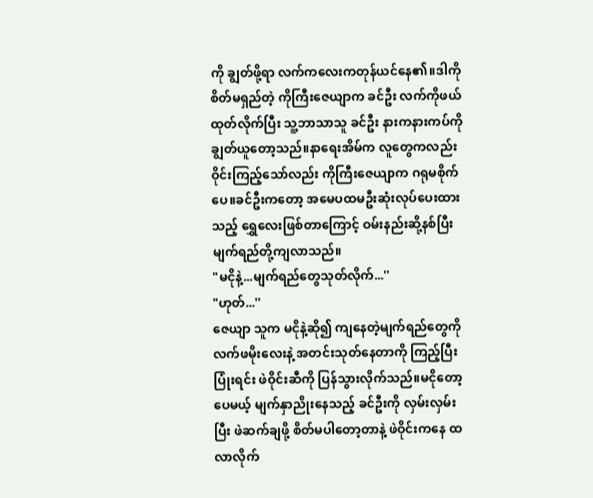ကို ချွတ်ဖို့ရာ လက်ကလေးကတုန်ယင်နေ၏။ဒါကို စိတ်မရှည်တဲ့ ကိုကြီးဇေယျာက ခင်ဦး လက်ကိုဖယ်ထုတ်လိုက်ပြီး သူ့ဘာသာသူ ခင်ဦး နားကနားကပ်ကို ချွတ်ယူတော့သည်။နာရေးအိမ်က လူတွေကလည်း ဝိုင်းကြည့်သော်လည်း ကိုကြီးဇေယျာက ဂရုမစိုက်ပေ။ခင်ဦးကတော့ အမေပထမဦးဆုံးလုပ်ပေးထားသည့် ရွှေလေးဖြစ်တာကြောင့် ဝမ်းနည်းဆို့နစ်ပြီး မျက်ရည်တို့ကျလာသည်။
"မငိုနဲ့...မျက်ရည်တွေသုတ်လိုက်...''
"ဟုတ်...''
ဇေယျာ သူက မငိုနဲ့ဆို၍ ကျနေတဲ့မျက်ရည်တွေကို လက်ဖမိုးလေးနဲ့ အတင်းသုတ်နေတာကို ကြည့်ပြီး ပြုံးရင်း ဖဲဝိုင်းဆီကို ပြန်သွားလိုက်သည်။မငိုတော့ပေမယ့် မျက်နှာညိုးနေသည့် ခင်ဦးကို လှမ်းလှမ်းပြီး ဖဲဆက်ချဖို့ စိတ်မပါတော့တာနဲ့ ဖဲဝိုင်းကနေ ထလာလိုက်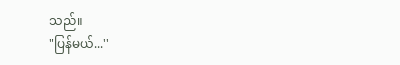သည်။
"ပြန်မယ်...''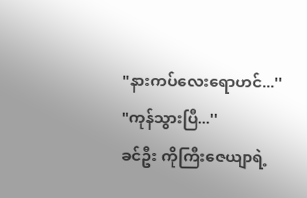"နားကပ်လေးရောဟင်...''
"ကုန်သွားပြီ...''
ခင်ဦး ကိုကြီးဇေယျာရဲ့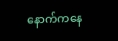နောက်ကနေ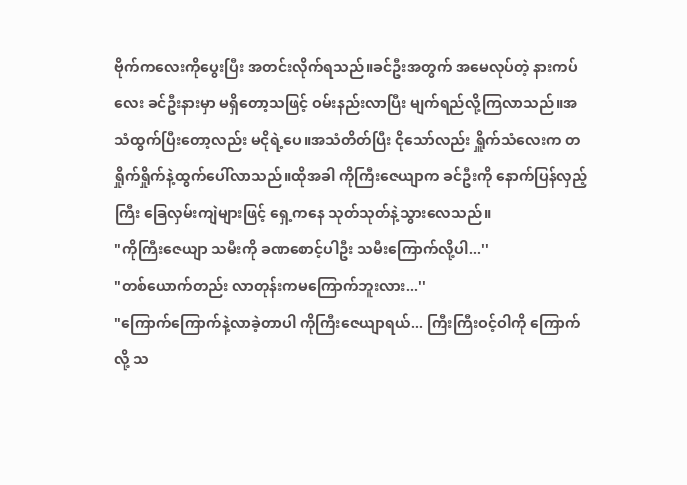ဗိုက်ကလေးကိုပွေးပြီး အတင်းလိုက်ရသည်။ခင်ဦးအတွက် အမေလုပ်တဲ့ နားကပ်လေး ခင်ဦးနားမှာ မရှိတော့သဖြင့် ဝမ်းနည်းလာပြီး မျက်ရည်လို့ကြလာသည်။အသံထွက်ပြီးတော့လည်း မငိုရဲ့ပေ။အသံတိတ်ပြီး ငိုသော်လည်း ရှိူက်သံလေးက တရှိုက်ရှိုက်နဲ့ထွက်ပေါ်လာသည်။ထိုအခါ ကိုကြီးဇေယျာက ခင်ဦးကို နောက်ပြန်လှည့်ကြီး ခြေလှမ်းကျဲများဖြင့် ရှေ့ကနေ သုတ်သုတ်နဲ့သွားလေသည်။
"ကိုကြီးဇေယျာ သမီးကို ခဏစောင့်ပါဦး သမီးကြောက်လို့ပါ...''
"တစ်ယောက်တည်း လာတုန်းကမကြောက်ဘူးလား...''
"ကြောက်ကြောက်နဲ့လာခဲ့တာပါ ကိုကြီးဇေယျာရယ်... ကြီးကြီးဝင့်ဝါကို ကြောက်လို့ သ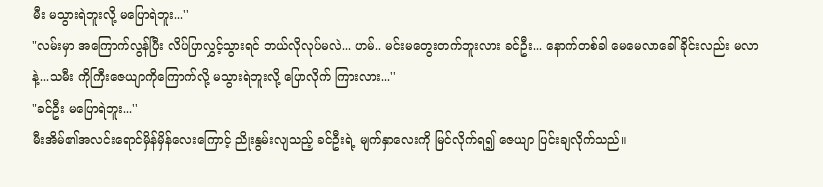မီး မသွားရဲဘူးလို့ မပြောရဲဘူး...''
"လမ်းမှာ အကြောက်လွန်ပြီး လိပ်ပြာလွှင့်သွားရင် ဘယ်လိုလုပ်မလဲ... ဟမ်.. မင်းမတွေးတက်ဘူးလား ခင်ဦး... နောက်တစ်ခါ မေမေလာခေါ်ခိုင်းလည်း မလာနဲ့...သမီး ကိုကြီးဇေယျာကိုကြောက်လို့ မသွားရဲဘူးလို့ ပြောလိုက် ကြားလား...''
"ခင်ဦး မပြောရဲဘူး...''
မီးအိမ်၏အလင်းရောင်မှိန်မှိန်လေးကြောင့် ညိုးနွမ်းလျသည့် ခင်ဦးရဲ့ မျက်နှာလေးကို မြင်လိုက်ရ၍ ဇေယျာ ပြင်းချလိုက်သည်။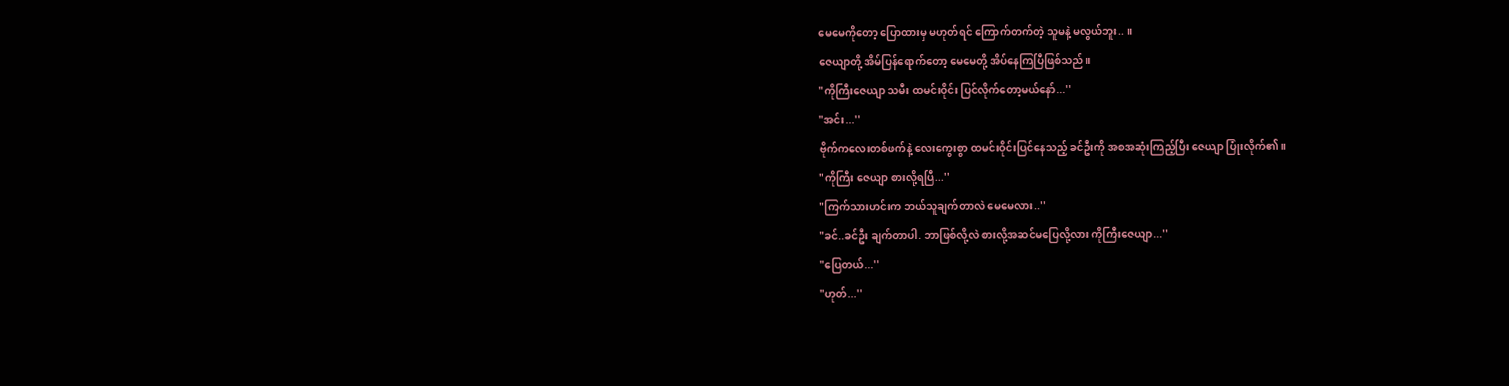မေမေကိုတော့ ပြောထားမှ မဟုတ်ရင် ကြောက်တက်တဲ့ သူမနဲ့ မလွယ်ဘူး.. ။
ဇေယျာတို့ အိမ်ပြန်ရောက်တော့ မေမေတို့ အိပ်နေကြပြီဖြစ်သည်။
"ကိုကြီးဇေယျာ သမီး ထမင်းဝိုင်း ပြင်လိုက်တော့မယ်နော်...''
"အင်း...''
ဗိုက်ကလေးတစ်ဖက်နဲ့ လေးကွေးစွာ ထမင်းဝိုင်းပြင်နေသည့် ခင်ဦးကို အစအဆုံးကြည့်ပြီး ဇေယျာ ပြုံးလိုက်၏။
"ကိုကြီး ဇေယျာ စားလို့ရပြီ...''
"ကြက်သားဟင်းက ဘယ်သူချက်တာလဲ မေမေလား..''
"ခင်..ခင်ဦး ချက်တာပါ. ဘာဖြစ်လို့လဲ စားလို့အဆင်မပြေလို့လား ကိုကြီးဇေယျာ...''
"ပြေတယ်...''
"ဟုတ်...''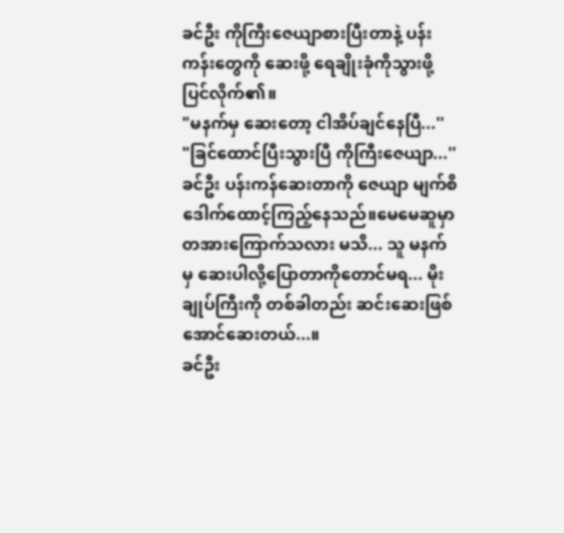ခင်ဦး ကိုကြီးဇေယျာစားပြီးတာနဲ့ ပန်းကန်းတွေကို ဆေးဖို့ ရေချိုးခုံကိုသွားဖို့ ပြင်လိုက်၏။
"မနက်မှ ဆေးတော့ ငါအိပ်ချင်နေပြီ...''
"ခြင်ထောင်ပြီးသွားပြီ ကိုကြီးဇေယျာ...''
ခင်ဦး ပန်းကန်ဆေးတာကို ဇေယျာ မျက်စိဒေါက်ထောင့်ကြည့်နေသည်။မေမေဆူမှာ တအားကြောက်သလား မသိ... သူ မနက်မှ ဆေးပါလို့ပြောတာကိုတောင်မရ... မိုးချုပ်ကြီးကို တစ်ခါတည်း ဆင်းဆေးဖြစ်အောင်ဆေးတယ်...။
ခင်ဦး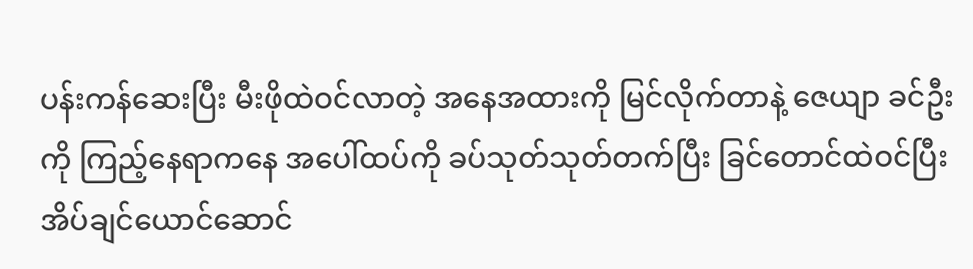ပန်းကန်ဆေးပြီး မီးဖိုထဲဝင်လာတဲ့ အနေအထားကို မြင်လိုက်တာနဲ့ ဇေယျာ ခင်ဦးကို ကြည့်နေရာကနေ အပေါ်ထပ်ကို ခပ်သုတ်သုတ်တက်ပြီး ခြင်တောင်ထဲဝင်ပြီး အိပ်ချင်ယောင်ဆောင်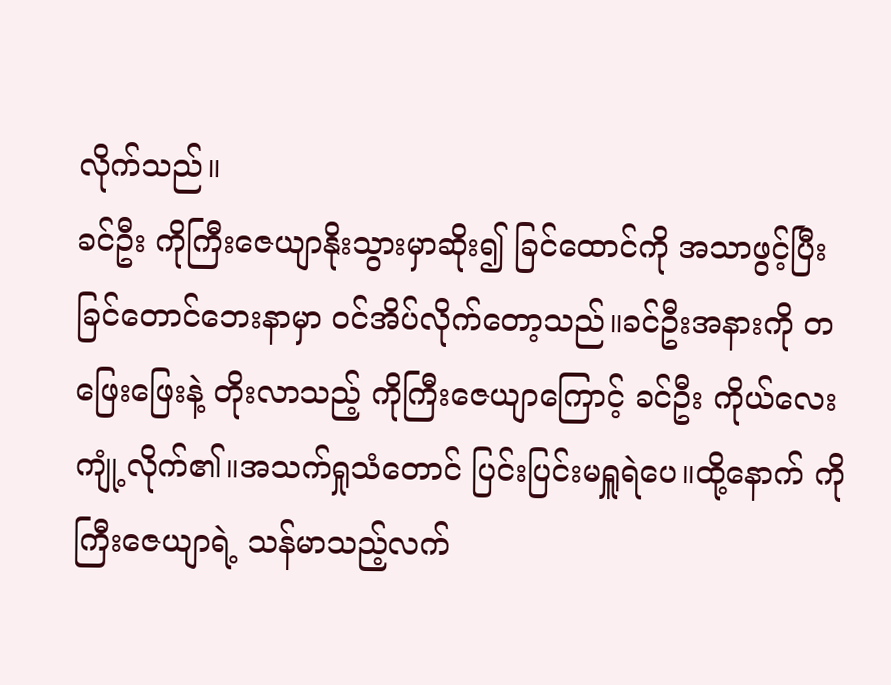လိုက်သည်။
ခင်ဦး ကိုကြီးဇေယျာနိုးသွားမှာဆိုး၍ ခြင်ထောင်ကို အသာဖွင့်ပြီး ခြင်တောင်ဘေးနာမှာ ဝင်အိပ်လိုက်တော့သည်။ခင်ဦးအနားကို တဖြေးဖြေးနဲ့ တိုးလာသည့် ကိုကြီးဇေယျာကြောင့် ခင်ဦး ကိုယ်လေးကျုံ့လိုက်၏။အသက်ရှုသံတောင် ပြင်းပြင်းမရှူရဲပေ။ထို့နောက် ကိုကြီးဇေယျာရဲ့ သန်မာသည့်လက်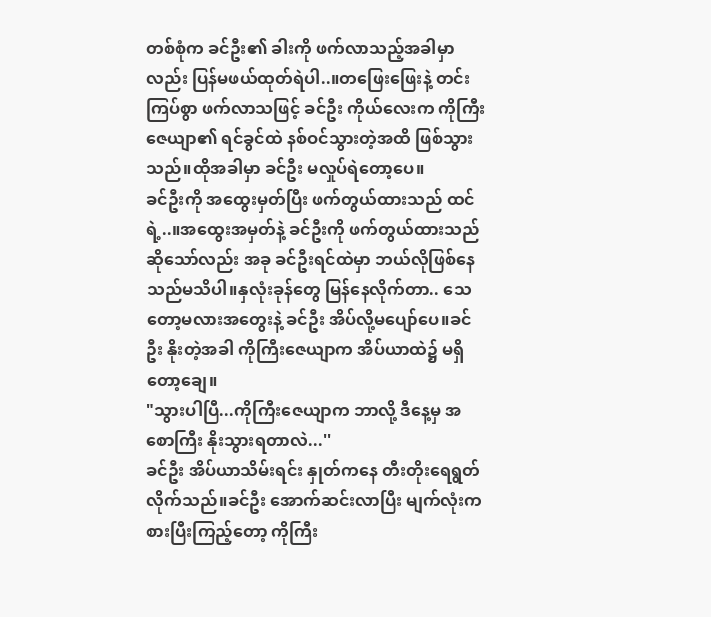တစ်စုံက ခင်ဦး၏ ခါးကို ဖက်လာသည့်အခါမှာလည်း ပြန်မဖယ်ထုတ်ရဲပါ..။တဖြေးဖြေးနဲ့ တင်းကြပ်စွာ ဖက်လာသဖြင့် ခင်ဦး ကိုယ်လေးက ကိုကြီးဇေယျာ၏ ရင်ခွင်ထဲ နစ်ဝင်သွားတဲ့အထိ ဖြစ်သွားသည်။ထိုအခါမှာ ခင်ဦး မလှုပ်ရဲတော့ပေ။
ခင်ဦးကို အထွေးမှတ်ပြီး ဖက်တွယ်ထားသည် ထင်ရဲ့..။အထွေးအမှတ်နဲ့ ခင်ဦးကို ဖက်တွယ်ထားသည်ဆိုသော်လည်း အခု ခင်ဦးရင်ထဲမှာ ဘယ်လိုဖြစ်နေသည်မသိပါ။နှလုံးခုန်တွေ မြန်နေလိုက်တာ.. သေတော့မလားအတွေးနဲ့ ခင်ဦး အိပ်လို့မပျော်ပေ။ခင်ဦး နိုးတဲ့အခါ ကိုကြီးဇေယျာက အိပ်ယာထဲ၌ မရှိတော့ချေ။
"သွားပါပြီ...ကိုကြီးဇေယျာက ဘာလို့ ဒီနေ့မှ အစောကြီး နိုးသွားရတာလဲ...''
ခင်ဦး အိပ်ယာသိမ်းရင်း နှုတ်ကနေ တီးတိုးရေရွတ်လိုက်သည်။ခင်ဦး အောက်ဆင်းလာပြီး မျက်လုံးကစားပြီးကြည့်တော့ ကိုကြီး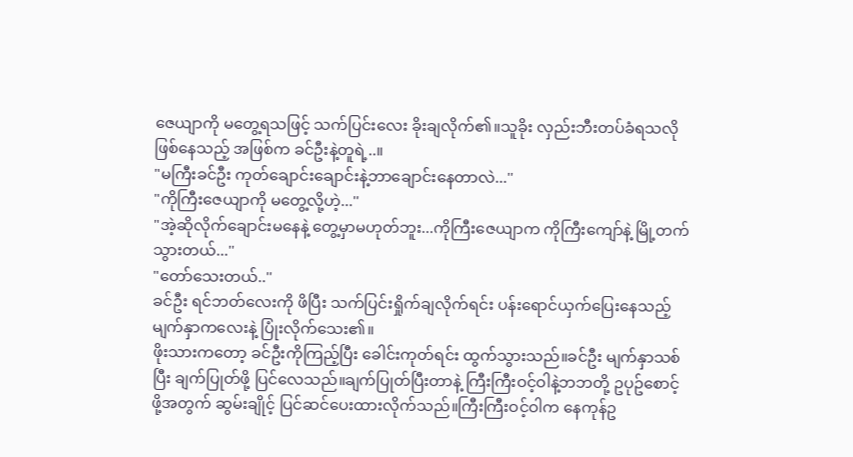ဇေယျာကို မတွေ့ရသဖြင့် သက်ပြင်းလေး ခိုးချလိုက်၏။သူခိုး လှည်းဘီးတပ်ခံရသလိုဖြစ်နေသည့် အဖြစ်က ခင်ဦးနဲ့တူရဲ့..။
"မကြီးခင်ဦး ကုတ်ချောင်းချောင်းနဲ့ဘာချောင်းနေတာလဲ...''
"ကိုကြီးဇေယျာကို မတွေ့လို့ဟဲ့...''
"အဲ့ဆိုလိုက်ချောင်းမနေနဲ့ တွေ့မှာမဟုတ်ဘူး...ကိုကြီးဇေယျာက ကိုကြီးကျော်နဲ့ မြို့တက်သွားတယ်...''
"တော်သေးတယ်..''
ခင်ဦး ရင်ဘတ်လေးကို ဖိပြီး သက်ပြင်းရှိုက်ချလိုက်ရင်း ပန်းရောင်ယှက်ပြေးနေသည့် မျက်နှာကလေးနဲ့ ပြုံးလိုက်သေး၏။
ဖိုးသားကတော့ ခင်ဦးကိုကြည့်ပြီး ခေါင်းကုတ်ရင်း ထွက်သွားသည်။ခင်ဦး မျက်နှာသစ်ပြီး ချက်ပြုတ်ဖို့ ပြင်လေသည်။ချက်ပြုတ်ပြီးတာနဲ့ ကြီးကြီးဝင့်ဝါနဲ့ဘဘတို့ ဥပုဥ်စောင့်ဖို့အတွက် ဆွမ်းချိုင့် ပြင်ဆင်ပေးထားလိုက်သည်။ကြီးကြီးဝင့်ဝါက နေကုန်ဥ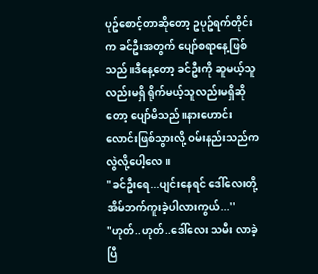ပုဥ်စောင့်တာဆိုတော့ ဥပုဥ်ရက်တိုင်းက ခင်ဦးအတွက် ပျော်စရာနေ့ဖြစ်သည်။ဒီနေ့တော့ ခင်ဦးကို ဆူမယ့်သူလည်းမရှိ ရိုက်မယ့်သူလည်းမရှိဆိုတော့ ပျော်မိသည်။နားဟောင်းလောင်းဖြစ်သွားလို့ ဝမ်းနည်းသည်က လွဲလို့ပေါ့လေ။
"ခင်ဦးရေ...ပျင်းနေရင် ဒေါ်လေးတို့ အိမ်ဘက်ကူးခဲ့ပါလားကွယ်...''
"ဟုတ်..ဟုတ်..ဒေါ်လေး သမီး လာခဲ့ပြီ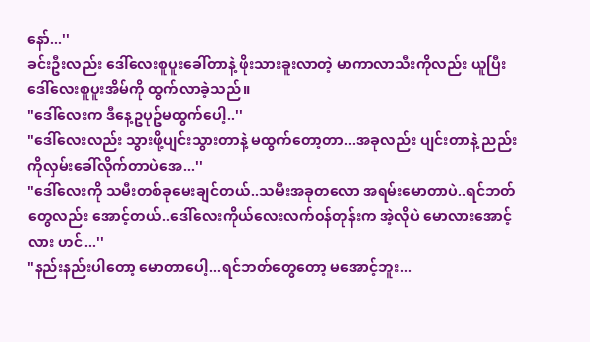နော်...''
ခင်းဦးလည်း ဒေါ်လေးစူပူးခေါ်တာနဲ့ ဖိုးသားခူးလာတဲ့ မာကာလာသီးကိုလည်း ယူပြီး ဒေါ်လေးစူပူးအိမ်ကို ထွက်လာခဲ့သည်။
"ဒေါ်လေးက ဒီနေ့ဥပုဥ်မထွက်ပေါ့..''
"ဒေါ်လေးလည်း သွားဖို့ပျင်းသွားတာနဲ့ မထွက်တော့တာ...အခုလည်း ပျင်းတာနဲ့ ညည်းကိုလှမ်းခေါ်လိုက်တာပဲအေ...''
"ဒေါ်လေးကို သမီးတစ်ခုမေးချင်တယ်..သမီးအခုတလော အရမ်းမောတာပဲ..ရင်ဘတ်တွေလည်း အောင့်တယ်..ဒေါ်လေးကိုယ်လေးလက်ဝန်တုန်းက အဲ့လိုပဲ မောလားအောင့်လား ဟင်...''
"နည်းနည်းပါတော့ မောတာပေါ့...ရင်ဘတ်တွေတော့ မအောင့်ဘူး...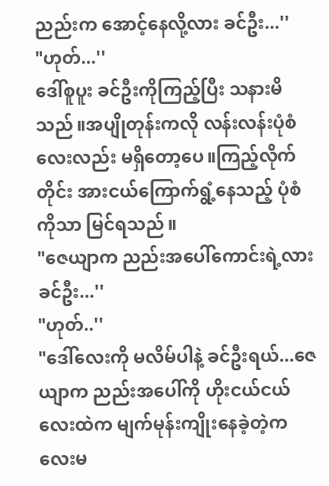ညည်းက အောင့်နေလို့လား ခင်ဦး...''
"ဟုတ်...''
ဒေါ်စူပူး ခင်ဦးကိုကြည့်ပြီး သနားမိသည်။အပျိုတုန်းကလို လန်းလန်းပုံစံလေးလည်း မရှိတော့ပေ။ကြည့်လိုက်တိုင်း အားငယ်ကြောက်ရွံ့နေသည့် ပုံစံကိုသာ မြင်ရသည်။
"ဇေယျာက ညည်းအပေါ်ကောင်းရဲ့လား ခင်ဦး...''
"ဟုတ်..''
"ဒေါ်လေးကို မလိမ်ပါနဲ့ ခင်ဦးရယ်...ဇေယျာက ညည်းအပေါ်ကို ဟိုးငယ်ငယ်လေးထဲက မျက်မုန်းကျိုးနေခဲ့တဲ့ကလေးမ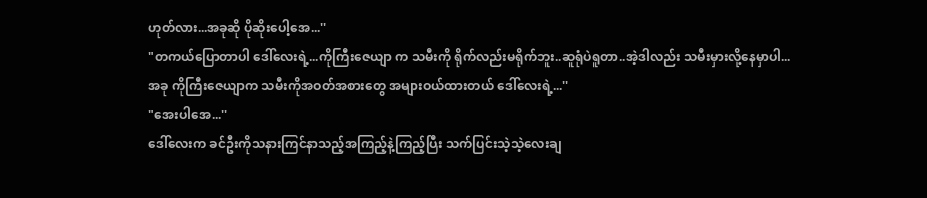ဟုတ်လား...အခုဆို ပိုဆိုးပေါ့အေ...''
"တကယ်ပြောတာပါ ဒေါ်လေးရဲ့...ကိုကြီးဇေယျာ က သမီးကို ရိုက်လည်းမရိုက်ဘူး..ဆူရုံပဲရူတာ..အဲ့ဒါလည်း သမီးမှားလို့နေမှာပါ...အခု ကိုကြီးဇေယျာက သမီးကိုအဝတ်အစားတွေ အများဝယ်ထားတယ် ဒေါ်လေးရဲ့...''
"အေးပါအေ...''
ဒေါ်လေးက ခင်ဦးကိုသနားကြင်နာသည့်အကြည့်နဲ့ကြည့်ပြီး သက်ပြင်းသဲ့သဲ့လေးချ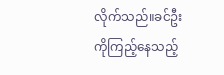လိုက်သည်။ခင်ဦးကိုကြည့်နေသည့်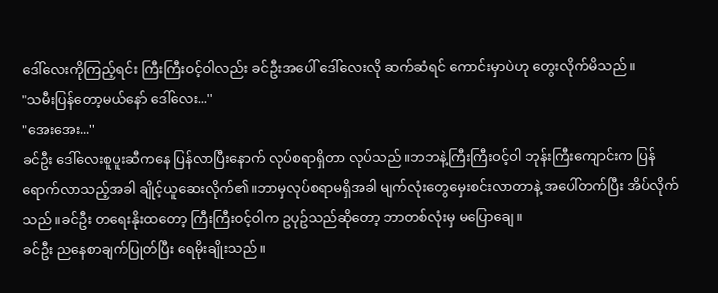ဒေါ်လေးကိုကြည့်ရင်း ကြီးကြီးဝင့်ဝါလည်း ခင်ဦးအပေါ် ဒေါ်လေးလို ဆက်ဆံရင် ကောင်းမှာပဲဟု တွေးလိုက်မိသည်။
"သမီးပြန်တော့မယ်နော် ဒေါ်လေး...''
"အေးအေး...''
ခင်ဦး ဒေါ်လေးစူပူးဆီကနေ ပြန်လာပြီးနောက် လုပ်စရာရှိတာ လုပ်သည်။ဘဘနဲ့ကြီးကြီးဝင့်ဝါ ဘုန်းကြီးကျောင်းက ပြန်ရောက်လာသည့်အခါ ချိုင့်ယူဆေးလိုက်၏။ဘာမှလုပ်စရာမရှိအခါ မျက်လုံးတွေမှေးစင်းလာတာနဲ့ အပေါ်တက်ပြီး အိပ်လိုက်သည်။ခင်ဦး တရေးနိုးထတော့ ကြီးကြီးဝင့်ဝါက ဥပုဥ်သည်ဆိုတော့ ဘာတစ်လုံးမှ မပြောချေ။
ခင်ဦး ညနေစာချက်ပြုတ်ပြီး ရေမိုးချိုးသည်။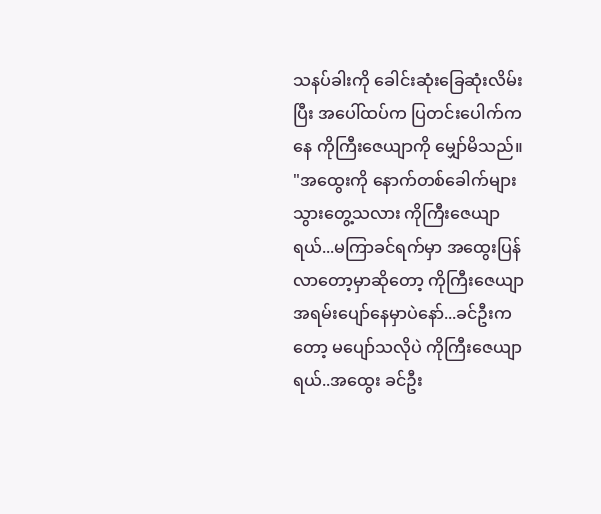သနပ်ခါးကို ခေါင်းဆုံးခြေဆုံးလိမ်းပြီး အပေါ်ထပ်က ပြတင်းပေါက်ကနေ ကိုကြီးဇေယျာကို မျှော်မိသည်။
"အထွေးကို နောက်တစ်ခေါက်များ သွားတွေ့သလား ကိုကြီးဇေယျာရယ်...မကြာခင်ရက်မှာ အထွေးပြန်လာတော့မှာဆိုတော့ ကိုကြီးဇေယျာ အရမ်းပျော်နေမှာပဲနော်...ခင်ဦးကတော့ မပျော်သလိုပဲ ကိုကြီးဇေယျာရယ်..အထွေး ခင်ဦး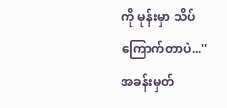ကို မုန်းမှာ သိပ်ကြောက်တာပဲ...''
အခန်းမှတ်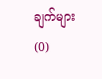ချက်များ (0)